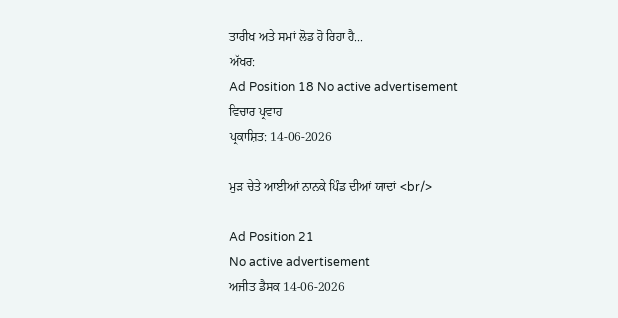ਤਾਰੀਖ ਅਤੇ ਸਮਾਂ ਲੋਡ ਹੋ ਰਿਹਾ ਹੈ...
ਅੱਖਰ:
Ad Position 18 No active advertisement
ਵਿਚਾਰ ਪ੍ਰਵਾਹ
ਪ੍ਰਕਾਸ਼ਿਤ: 14-06-2026

ਮੁੜ ਚੇਤੇ ਆਈਆਂ ਨਾਨਕੇ ਪਿੰਡ ਦੀਆਂ ਯਾਦਾਂ <br/>

Ad Position 21
No active advertisement
ਅਜੀਤ ਡੈਸਕ 14-06-2026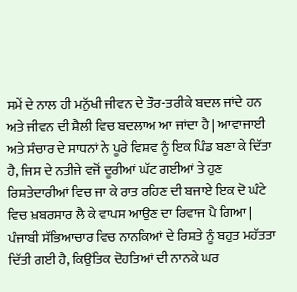ਸਮੇਂ ਦੇ ਨਾਲ ਹੀ ਮਨੁੱਖੀ ਜੀਵਨ ਦੇ ਤੌਰ-ਤਰੀਕੇ ਬਦਲ ਜਾਂਦੇ ਹਨ ਅਤੇ ਜੀਵਨ ਦੀ ਸ਼ੈਲੀ ਵਿਚ ਬਦਲਾਅ ਆ ਜਾਂਦਾ ਹੈ | ਆਵਾਜਾਈ ਅਤੇ ਸੰਚਾਰ ਦੇ ਸਾਧਨਾਂ ਨੇ ਪੂਰੇ ਵਿਸ਼ਵ ਨੂੰ ਇਕ ਪਿੰਡ ਬਣਾ ਕੇ ਦਿੱਤਾ ਹੈ, ਜਿਸ ਦੇ ਨਤੀਜੇ ਵਜੋਂ ਦੂਰੀਆਂ ਘੱਟ ਗਈਆਂ ਤੇ ਹੁਣ ਰਿਸ਼ਤੇਦਾਰੀਆਂ ਵਿਚ ਜਾ ਕੇ ਰਾਤ ਰਹਿਣ ਦੀ ਬਜਾਏ ਇਕ ਦੋ ਘੰਟੇ ਵਿਚ ਖ਼ਬਰਸਾਰ ਲੈ ਕੇ ਵਾਪਸ ਆਉਣ ਦਾ ਰਿਵਾਜ ਪੈ ਗਿਆ | ਪੰਜਾਬੀ ਸੱਭਿਆਚਾਰ ਵਿਚ ਨਾਨਕਿਆਂ ਦੇ ਰਿਸ਼ਤੇ ਨੂੰ ਬਹੁਤ ਮਹੱਤਤਾ ਦਿੱਤੀ ਗਈ ਹੈ, ਕਿਉਂਤਿਕ ਦੋਹਤਿਆਂ ਦੀ ਨਾਨਕੇ ਘਰ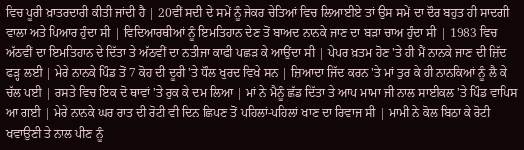ਵਿਚ ਪੂਰੀ ਖ਼ਾਤਰਦਾਰੀ ਕੀਤੀ ਜਾਂਦੀ ਹੈ | 20ਵੀਂ ਸਦੀ ਦੇ ਸਮੇਂ ਨੂੰ ਜੇਕਰ ਚੇਤਿਆਂ ਵਿਚ ਲਿਆਈਏ ਤਾਂ ਉਸ ਸਮੇਂ ਦਾ ਦੌਰ ਬਹੁਤ ਹੀ ਸਾਦਗੀ ਵਾਲਾ ਅਤੇ ਪਿਆਰ ਹੁੰਦਾ ਸੀ | ਵਿਦਿਆਰਥੀਆਂ ਨੂੰ ਇਮਤਿਹਾਨ ਦੇਣ ਤੋਂ ਬਾਅਦ ਨਾਨਕੇ ਜਾਣ ਦਾ ਬੜਾ ਚਾਅ ਹੁੰਦਾ ਸੀ | 1983 ਵਿਚ ਅੱਠਵੀਂ ਦਾ ਇਮਤਿਹਾਨ ਦੇ ਦਿੱਤਾ ਤੇ ਅੱਠਵੀਂ ਦਾ ਨਤੀਜਾ ਕਾਫੀ ਪਛੜ ਕੇ ਆਉਂਦਾ ਸੀ | ਪੇਪਰ ਖ਼ਤਮ ਹੋਣ 'ਤੇ ਹੀ ਮੈਂ ਨਾਨਕੇ ਜਾਣ ਦੀ ਜ਼ਿੱਦ ਫੜ੍ਹ ਲਈ | ਮੇਰੇ ਨਾਨਕੇ ਪਿੰਡ ਤੋਂ 7 ਕੋਹ ਦੀ ਦੂਰੀ 'ਤੇ ਧੌਲ ਖੁਰਦ ਵਿਖੇ ਸਨ | ਜ਼ਿਆਦਾ ਜਿੱਦ ਕਰਨ 'ਤੇ ਮਾਂ ਤੁਰ ਕੇ ਹੀ ਨਾਨਕਿਆਂ ਨੂੰ ਲੈ ਕੇ ਚੱਲ ਪਈ | ਰਸਤੇ ਵਿਚ ਇਕ ਦੋ ਥਾਵਾਂ 'ਤੇ ਰੁਕ ਕੇ ਦਮ ਲਿਆ | ਮਾਂ ਨੇ ਮੈਨੂੰ ਛੱਡ ਦਿੱਤਾ ਤੇ ਆਪ ਮਾਮਾ ਜੀ ਨਾਲ ਸਾਈਕਲ 'ਤੇ ਪਿੰਡ ਵਾਪਿਸ ਆ ਗਈ | ਮੇਰੇ ਨਾਨਕੇ ਘਰ ਰਾਤ ਦੀ ਰੋਟੀ ਵੀ ਦਿਨ ਛਿਪਣ ਤੋਂ ਪਹਿਲਾਂ-ਪਹਿਲਾਂ ਖਾਣ ਦਾ ਰਿਵਾਜ ਸੀ | ਮਾਮੀ ਨੇ ਕੋਲ ਬਿਠਾ ਕੇ ਰੋਟੀ ਖਵਾਉਣੀ ਤੇ ਨਾਲ ਪੀਣ ਨੂੰ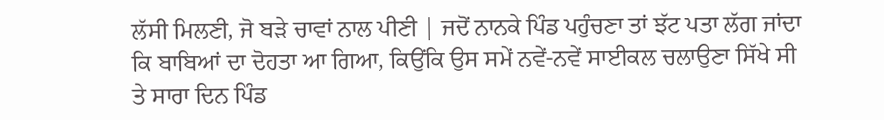ਲੱਸੀ ਮਿਲਣੀ, ਜੋ ਬੜੇ ਚਾਵਾਂ ਨਾਲ ਪੀਣੀ | ਜਦੋਂ ਨਾਨਕੇ ਪਿੰਡ ਪਹੁੰਚਣਾ ਤਾਂ ਝੱਟ ਪਤਾ ਲੱਗ ਜਾਂਦਾ ਕਿ ਬਾਬਿਆਂ ਦਾ ਦੋਹਤਾ ਆ ਗਿਆ, ਕਿਉਂਕਿ ਉਸ ਸਮੇਂ ਨਵੇਂ-ਨਵੇਂ ਸਾਈਕਲ ਚਲਾਉਣਾ ਸਿੱਖੇ ਸੀ ਤੇ ਸਾਰਾ ਦਿਨ ਪਿੰਡ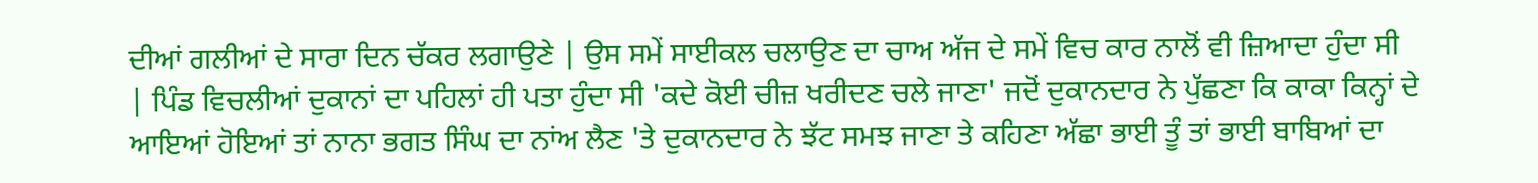ਦੀਆਂ ਗਲੀਆਂ ਦੇ ਸਾਰਾ ਦਿਨ ਚੱਕਰ ਲਗਾਉਣੇ | ਉਸ ਸਮੇਂ ਸਾਈਕਲ ਚਲਾਉਣ ਦਾ ਚਾਅ ਅੱਜ ਦੇ ਸਮੇਂ ਵਿਚ ਕਾਰ ਨਾਲੋਂ ਵੀ ਜ਼ਿਆਦਾ ਹੁੰਦਾ ਸੀ | ਪਿੰਡ ਵਿਚਲੀਆਂ ਦੁਕਾਨਾਂ ਦਾ ਪਹਿਲਾਂ ਹੀ ਪਤਾ ਹੁੰਦਾ ਸੀ 'ਕਦੇ ਕੋਈ ਚੀਜ਼ ਖਰੀਦਣ ਚਲੇ ਜਾਣਾ' ਜਦੋਂ ਦੁਕਾਨਦਾਰ ਨੇ ਪੁੱਛਣਾ ਕਿ ਕਾਕਾ ਕਿਨ੍ਹਾਂ ਦੇ ਆਇਆਂ ਹੋਇਆਂ ਤਾਂ ਨਾਨਾ ਭਗਤ ਸਿੰਘ ਦਾ ਨਾਂਅ ਲੈਣ 'ਤੇ ਦੁਕਾਨਦਾਰ ਨੇ ਝੱਟ ਸਮਝ ਜਾਣਾ ਤੇ ਕਹਿਣਾ ਅੱਛਾ ਭਾਈ ਤੂੰ ਤਾਂ ਭਾਈ ਬਾਬਿਆਂ ਦਾ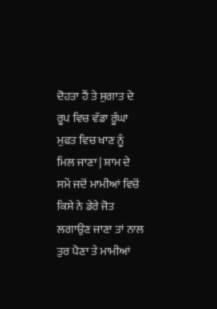ਦੋਹਤਾ ਹੈਂ ਤੇ ਸੁਗਾਤ ਦੇ ਰੂਪ ਵਿਚ ਵੱਡਾ ਰੂੰਘਾ ਮੁਫਤ ਵਿਚ ਖਾਣ ਨੂੰ ਮਿਲ ਜਾਣਾ | ਸ਼ਾਮ ਦੇ ਸਮੇਂ ਜਦੋਂ ਮਾਮੀਆਂ ਵਿਚੋਂ ਕਿਸੇ ਨੇ ਡੇਰੇ ਜੋਤ ਲਗਾਉਣ ਜਾਣਾ ਤਾਂ ਨਾਲ ਤੁਰ ਪੈਣਾ ਤੇ ਮਾਮੀਆਂ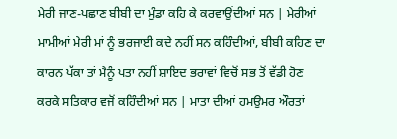ਮੇਰੀ ਜਾਣ-ਪਛਾਣ ਬੀਬੀ ਦਾ ਮੁੰਡਾ ਕਹਿ ਕੇ ਕਰਵਾਉਂਦੀਆਂ ਸਨ | ਮੇਰੀਆਂ ਮਾਮੀਆਂ ਮੇਰੀ ਮਾਂ ਨੂੰ ਭਰਜਾਈ ਕਦੇ ਨਹੀਂ ਸਨ ਕਹਿੰਦੀਆਂ, ਬੀਬੀ ਕਹਿਣ ਦਾ ਕਾਰਨ ਪੱਕਾ ਤਾਂ ਮੈਨੂੰ ਪਤਾ ਨਹੀਂ ਸ਼ਾਇਦ ਭਰਾਵਾਂ ਵਿਚੋਂ ਸਭ ਤੋਂ ਵੱਡੀ ਹੋਣ ਕਰਕੇ ਸਤਿਕਾਰ ਵਜੋਂ ਕਹਿੰਦੀਆਂ ਸਨ | ਮਾਤਾ ਦੀਆਂ ਹਮਉਮਰ ਔਰਤਾਂ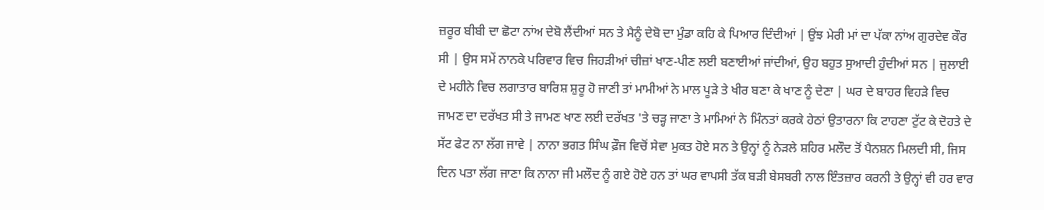ਜ਼ਰੂਰ ਬੀਬੀ ਦਾ ਛੋਟਾ ਨਾਂਅ ਦੇਬੋ ਲੈਂਦੀਆਂ ਸਨ ਤੇ ਮੈਨੂੰ ਦੇਬੋ ਦਾ ਮੁੰਡਾ ਕਹਿ ਕੇ ਪਿਆਰ ਦਿੰਦੀਆਂ | ਉਂਝ ਮੇਰੀ ਮਾਂ ਦਾ ਪੱਕਾ ਨਾਂਅ ਗੁਰਦੇਵ ਕੌਰ ਸੀ | ਉਸ ਸਮੇਂ ਨਾਨਕੇ ਪਰਿਵਾਰ ਵਿਚ ਜਿਹੜੀਆਂ ਚੀਜ਼ਾਂ ਖਾਣ-ਪੀਣ ਲਈ ਬਣਾਈਆਂ ਜਾਂਦੀਆਂ, ਉਹ ਬਹੁਤ ਸੁਆਦੀ ਹੁੰਦੀਆਂ ਸਨ | ਜੁਲਾਈ ਦੇ ਮਹੀਨੇ ਵਿਚ ਲਗਾਤਾਰ ਬਾਰਿਸ਼ ਸ਼ੁਰੂ ਹੋ ਜਾਣੀ ਤਾਂ ਮਾਮੀਆਂ ਨੇ ਮਾਲ ਪੂੜੇ ਤੇ ਖੀਰ ਬਣਾ ਕੇ ਖਾਣ ਨੂੰ ਦੇਣਾ | ਘਰ ਦੇ ਬਾਹਰ ਵਿਹੜੇ ਵਿਚ ਜਾਮਣ ਦਾ ਦਰੱਖਤ ਸੀ ਤੇ ਜਾਮਣ ਖਾਣ ਲਈ ਦਰੱਖਤ 'ਤੇ ਚੜ੍ਹ ਜਾਣਾ ਤੇ ਮਾਮਿਆਂ ਨੇ ਮਿੰਨਤਾਂ ਕਰਕੇ ਹੇਠਾਂ ਉਤਾਰਨਾ ਕਿ ਟਾਹਣਾ ਟੁੱਟ ਕੇ ਦੋਹਤੇ ਦੇ ਸੱਟ ਫੇਟ ਨਾ ਲੱਗ ਜਾਵੇ | ਨਾਨਾ ਭਗਤ ਸਿੰਘ ਫ਼ੌਜ ਵਿਚੋਂ ਸੇਵਾ ਮੁਕਤ ਹੋਏ ਸਨ ਤੇ ਉਨ੍ਹਾਂ ਨੂੰ ਨੇੜਲੇ ਸ਼ਹਿਰ ਮਲੌਦ ਤੋਂ ਪੈਨਸ਼ਨ ਮਿਲਦੀ ਸੀ, ਜਿਸ ਦਿਨ ਪਤਾ ਲੱਗ ਜਾਣਾ ਕਿ ਨਾਨਾ ਜੀ ਮਲੌਦ ਨੂੰ ਗਏ ਹੋਏ ਹਨ ਤਾਂ ਘਰ ਵਾਪਸੀ ਤੱਕ ਬੜੀ ਬੇਸਬਰੀ ਨਾਲ ਇੰਤਜ਼ਾਰ ਕਰਨੀ ਤੇ ਉਨ੍ਹਾਂ ਵੀ ਹਰ ਵਾਰ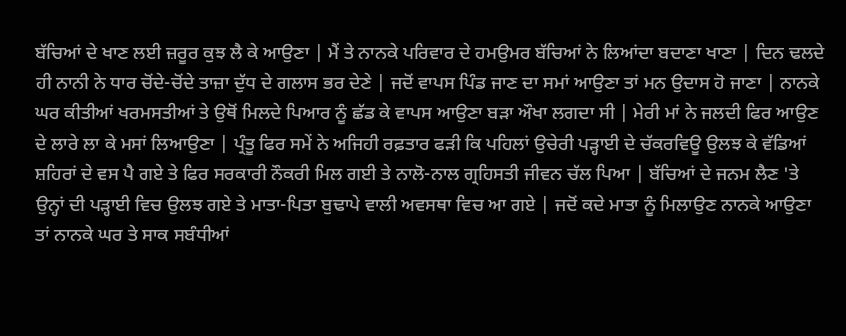ਬੱਚਿਆਂ ਦੇ ਖਾਣ ਲਈ ਜ਼ਰੂਰ ਕੁਝ ਲੈ ਕੇ ਆਉਣਾ | ਮੈਂ ਤੇ ਨਾਨਕੇ ਪਰਿਵਾਰ ਦੇ ਹਮਉਮਰ ਬੱਚਿਆਂ ਨੇ ਲਿਆਂਦਾ ਬਦਾਣਾ ਖਾਣਾ | ਦਿਨ ਢਲਦੇ ਹੀ ਨਾਨੀ ਨੇ ਧਾਰ ਚੋਂਦੇ-ਚੋਂਦੇ ਤਾਜ਼ਾ ਦੁੱਧ ਦੇ ਗਲਾਸ ਭਰ ਦੇਣੇ | ਜਦੋਂ ਵਾਪਸ ਪਿੰਡ ਜਾਣ ਦਾ ਸਮਾਂ ਆਉਣਾ ਤਾਂ ਮਨ ਉਦਾਸ ਹੋ ਜਾਣਾ | ਨਾਨਕੇ ਘਰ ਕੀਤੀਆਂ ਖਰਮਸਤੀਆਂ ਤੇ ਉਥੋਂ ਮਿਲਦੇ ਪਿਆਰ ਨੂੰ ਛੱਡ ਕੇ ਵਾਪਸ ਆਉਣਾ ਬੜਾ ਔਖਾ ਲਗਦਾ ਸੀ | ਮੇਰੀ ਮਾਂ ਨੇ ਜਲਦੀ ਫਿਰ ਆਉਣ ਦੇ ਲਾਰੇ ਲਾ ਕੇ ਮਸਾਂ ਲਿਆਉਣਾ | ਪ੍ਰੰਤੂ ਫਿਰ ਸਮੇਂ ਨੇ ਅਜਿਹੀ ਰਫ਼ਤਾਰ ਫੜੀ ਕਿ ਪਹਿਲਾਂ ਉਚੇਰੀ ਪੜ੍ਹਾਈ ਦੇ ਚੱਕਰਵਿਊ ਉਲਝ ਕੇ ਵੱਡਿਆਂ ਸ਼ਹਿਰਾਂ ਦੇ ਵਸ ਪੈ ਗਏ ਤੇ ਫਿਰ ਸਰਕਾਰੀ ਨੌਕਰੀ ਮਿਲ ਗਈ ਤੇ ਨਾਲੋ-ਨਾਲ ਗ੍ਰਹਿਸਤੀ ਜੀਵਨ ਚੱਲ ਪਿਆ | ਬੱਚਿਆਂ ਦੇ ਜਨਮ ਲੈਣ 'ਤੇ ਉਨ੍ਹਾਂ ਦੀ ਪੜ੍ਹਾਈ ਵਿਚ ਉਲਝ ਗਏ ਤੇ ਮਾਤਾ-ਪਿਤਾ ਬੁਢਾਪੇ ਵਾਲੀ ਅਵਸਥਾ ਵਿਚ ਆ ਗਏ | ਜਦੋਂ ਕਦੇ ਮਾਤਾ ਨੂੰ ਮਿਲਾਉਣ ਨਾਨਕੇ ਆਉਣਾ ਤਾਂ ਨਾਨਕੇ ਘਰ ਤੇ ਸਾਕ ਸਬੰਧੀਆਂ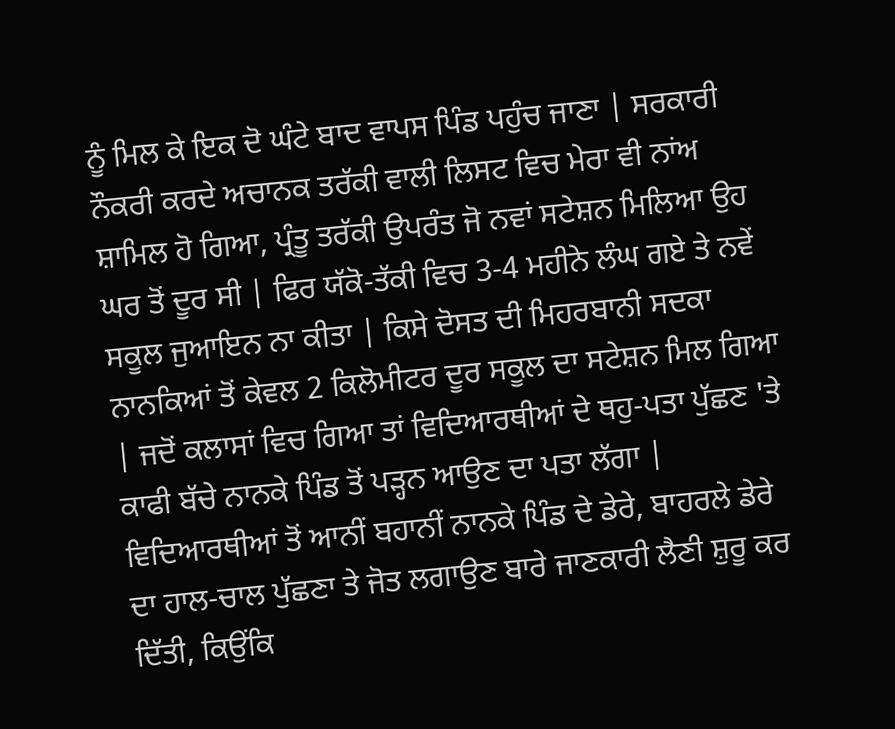ਨੂੰ ਮਿਲ ਕੇ ਇਕ ਦੋ ਘੰਟੇ ਬਾਦ ਵਾਪਸ ਪਿੰਡ ਪਹੁੰਚ ਜਾਣਾ | ਸਰਕਾਰੀ ਨੌਕਰੀ ਕਰਦੇ ਅਚਾਨਕ ਤਰੱਕੀ ਵਾਲੀ ਲਿਸਟ ਵਿਚ ਮੇਰਾ ਵੀ ਨਾਂਅ ਸ਼ਾਮਿਲ ਹੋ ਗਿਆ, ਪ੍ਰੰਤੂ ਤਰੱਕੀ ਉਪਰੰਤ ਜੋ ਨਵਾਂ ਸਟੇਸ਼ਨ ਮਿਲਿਆ ਉਹ ਘਰ ਤੋਂ ਦੂਰ ਸੀ | ਫਿਰ ਯੱਕੋ-ਤੱਕੀ ਵਿਚ 3-4 ਮਹੀਨੇ ਲੰਘ ਗਏ ਤੇ ਨਵੇਂ ਸਕੂਲ ਜੁਆਇਨ ਨਾ ਕੀਤਾ | ਕਿਸੇ ਦੋਸਤ ਦੀ ਮਿਹਰਬਾਨੀ ਸਦਕਾ ਨਾਨਕਿਆਂ ਤੋਂ ਕੇਵਲ 2 ਕਿਲੋਮੀਟਰ ਦੂਰ ਸਕੂਲ ਦਾ ਸਟੇਸ਼ਨ ਮਿਲ ਗਿਆ | ਜਦੋਂ ਕਲਾਸਾਂ ਵਿਚ ਗਿਆ ਤਾਂ ਵਿਦਿਆਰਥੀਆਂ ਦੇ ਥਹੁ-ਪਤਾ ਪੁੱਛਣ 'ਤੇ ਕਾਫੀ ਬੱਚੇ ਨਾਨਕੇ ਪਿੰਡ ਤੋਂ ਪੜ੍ਹਨ ਆਉਣ ਦਾ ਪਤਾ ਲੱਗਾ | ਵਿਦਿਆਰਥੀਆਂ ਤੋਂ ਆਨੀਂ ਬਹਾਨੀਂ ਨਾਨਕੇ ਪਿੰਡ ਦੇ ਡੇਰੇ, ਬਾਹਰਲੇ ਡੇਰੇ ਦਾ ਹਾਲ-ਚਾਲ ਪੁੱਛਣਾ ਤੇ ਜੋਤ ਲਗਾਉਣ ਬਾਰੇ ਜਾਣਕਾਰੀ ਲੈਣੀ ਸ਼ੁਰੂ ਕਰ ਦਿੱਤੀ, ਕਿਉਂਕਿ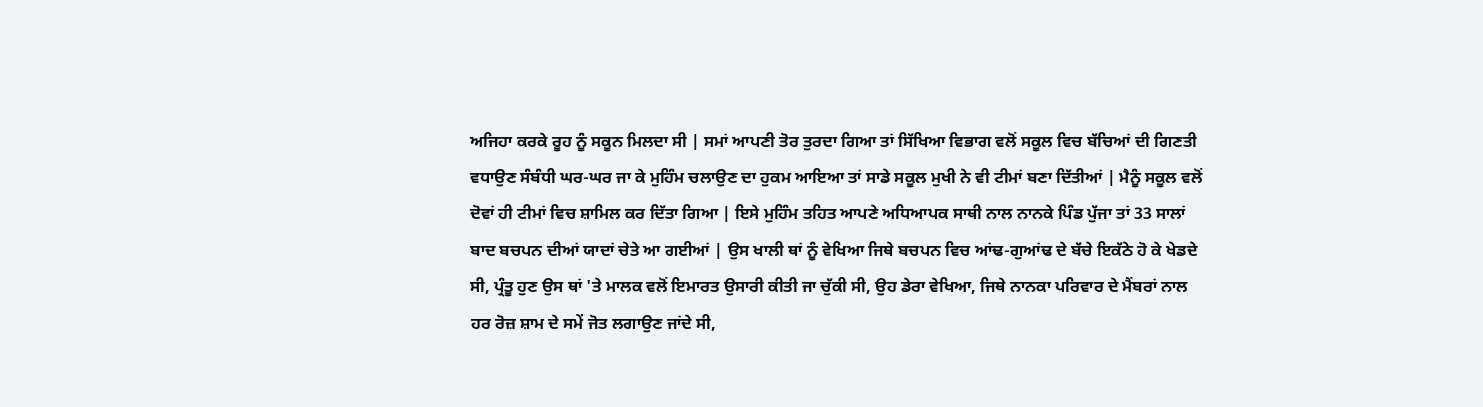ਅਜਿਹਾ ਕਰਕੇ ਰੂਹ ਨੂੰ ਸਕੂਨ ਮਿਲਦਾ ਸੀ | ਸਮਾਂ ਆਪਣੀ ਤੋਰ ਤੁਰਦਾ ਗਿਆ ਤਾਂ ਸਿੱਖਿਆ ਵਿਭਾਗ ਵਲੋਂ ਸਕੂਲ ਵਿਚ ਬੱਚਿਆਂ ਦੀ ਗਿਣਤੀ ਵਧਾਉਣ ਸੰਬੰਧੀ ਘਰ-ਘਰ ਜਾ ਕੇ ਮੁਹਿੰਮ ਚਲਾਉਣ ਦਾ ਹੁਕਮ ਆਇਆ ਤਾਂ ਸਾਡੇ ਸਕੂਲ ਮੁਖੀ ਨੇ ਵੀ ਟੀਮਾਂ ਬਣਾ ਦਿੱਤੀਆਂ | ਮੈਨੂੰ ਸਕੂਲ ਵਲੋਂ ਦੋਵਾਂ ਹੀ ਟੀਮਾਂ ਵਿਚ ਸ਼ਾਮਿਲ ਕਰ ਦਿੱਤਾ ਗਿਆ | ਇਸੇ ਮੁਹਿੰਮ ਤਹਿਤ ਆਪਣੇ ਅਧਿਆਪਕ ਸਾਥੀ ਨਾਲ ਨਾਨਕੇ ਪਿੰਡ ਪੁੱਜਾ ਤਾਂ 33 ਸਾਲਾਂ ਬਾਦ ਬਚਪਨ ਦੀਆਂ ਯਾਦਾਂ ਚੇਤੇ ਆ ਗਈਆਂ | ਉਸ ਖਾਲੀ ਥਾਂ ਨੂੰ ਵੇਖਿਆ ਜਿਥੇ ਬਚਪਨ ਵਿਚ ਆਂਢ-ਗੁਆਂਢ ਦੇ ਬੱਚੇ ਇਕੱਠੇ ਹੋ ਕੇ ਖੇਡਦੇ ਸੀ, ਪ੍ਰੰਤੂ ਹੁਣ ਉਸ ਥਾਂ 'ਤੇ ਮਾਲਕ ਵਲੋਂ ਇਮਾਰਤ ਉਸਾਰੀ ਕੀਤੀ ਜਾ ਚੁੱਕੀ ਸੀ, ਉਹ ਡੇਰਾ ਵੇਖਿਆ, ਜਿਥੇ ਨਾਨਕਾ ਪਰਿਵਾਰ ਦੇ ਮੈਂਬਰਾਂ ਨਾਲ ਹਰ ਰੋਜ਼ ਸ਼ਾਮ ਦੇ ਸਮੇਂ ਜੋਤ ਲਗਾਉਣ ਜਾਂਦੇ ਸੀ,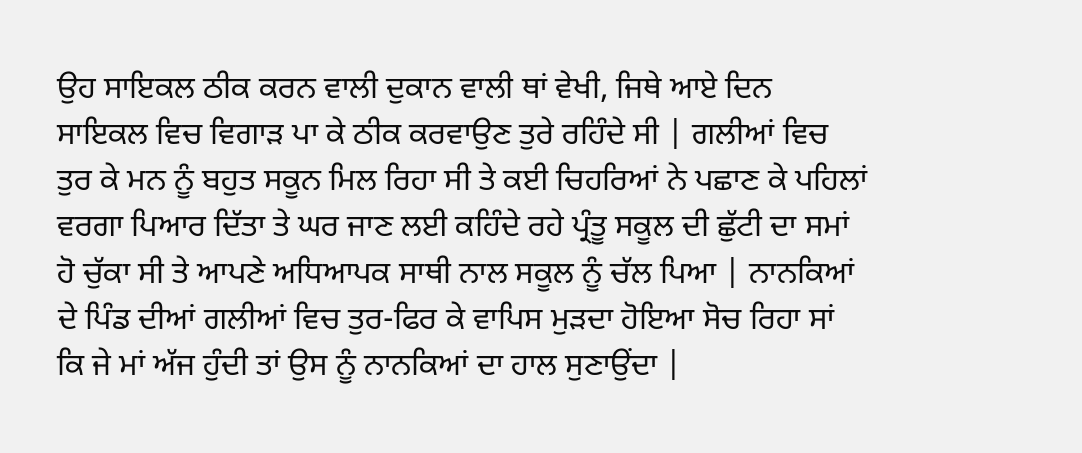ਉਹ ਸਾਇਕਲ ਠੀਕ ਕਰਨ ਵਾਲੀ ਦੁਕਾਨ ਵਾਲੀ ਥਾਂ ਵੇਖੀ, ਜਿਥੇ ਆਏ ਦਿਨ ਸਾਇਕਲ ਵਿਚ ਵਿਗਾੜ ਪਾ ਕੇ ਠੀਕ ਕਰਵਾਉਣ ਤੁਰੇ ਰਹਿੰਦੇ ਸੀ | ਗਲੀਆਂ ਵਿਚ ਤੁਰ ਕੇ ਮਨ ਨੂੰ ਬਹੁਤ ਸਕੂਨ ਮਿਲ ਰਿਹਾ ਸੀ ਤੇ ਕਈ ਚਿਹਰਿਆਂ ਨੇ ਪਛਾਣ ਕੇ ਪਹਿਲਾਂ ਵਰਗਾ ਪਿਆਰ ਦਿੱਤਾ ਤੇ ਘਰ ਜਾਣ ਲਈ ਕਹਿੰਦੇ ਰਹੇ ਪ੍ਰੰਤੂ ਸਕੂਲ ਦੀ ਛੁੱਟੀ ਦਾ ਸਮਾਂ ਹੋ ਚੁੱਕਾ ਸੀ ਤੇ ਆਪਣੇ ਅਧਿਆਪਕ ਸਾਥੀ ਨਾਲ ਸਕੂਲ ਨੂੰ ਚੱਲ ਪਿਆ | ਨਾਨਕਿਆਂ ਦੇ ਪਿੰਡ ਦੀਆਂ ਗਲੀਆਂ ਵਿਚ ਤੁਰ-ਫਿਰ ਕੇ ਵਾਪਿਸ ਮੁੜਦਾ ਹੋਇਆ ਸੋਚ ਰਿਹਾ ਸਾਂ ਕਿ ਜੇ ਮਾਂ ਅੱਜ ਹੁੰਦੀ ਤਾਂ ਉਸ ਨੂੰ ਨਾਨਕਿਆਂ ਦਾ ਹਾਲ ਸੁਣਾਉਂਦਾ |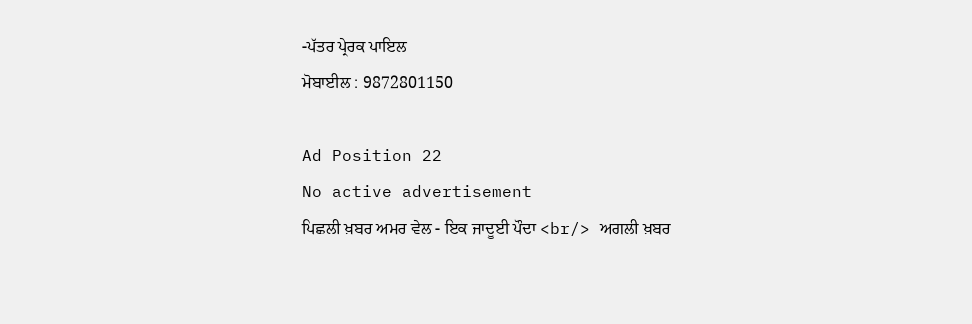-ਪੱਤਰ ਪ੍ਰੇਰਕ ਪਾਇਲ
ਮੋਬਾਈਲ : 9872801150

Ad Position 22
No active advertisement
ਪਿਛਲੀ ਖ਼ਬਰ ਅਮਰ ਵੇਲ - ਇਕ ਜਾਦੂਈ ਪੌਦਾ <br/> ਅਗਲੀ ਖ਼ਬਰ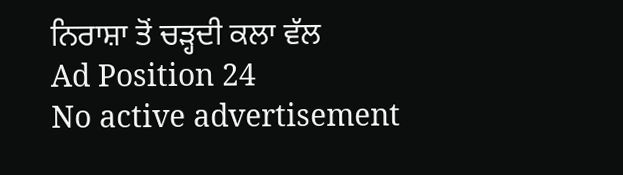ਨਿਰਾਸ਼ਾ ਤੋਂ ਚੜ੍ਹਦੀ ਕਲਾ ਵੱਲ
Ad Position 24
No active advertisement